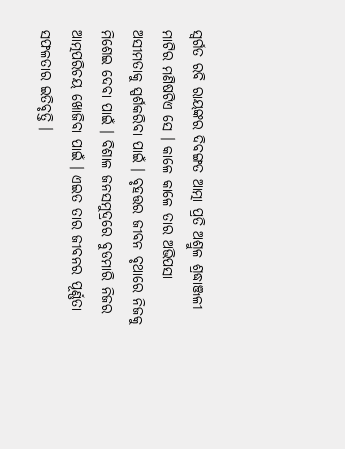ସ୍ୱର୍ଗତ ରବି ରାୟଙ୍କର ଦିବଙ୍ଗତ ଆତ୍ମା ପ୍ରତି ଅଶ୍ରୁଳ ଶ୍ରଦ୍ଧାଞ୍ଜଳୀ
ମାଟିର ମଣିଷଟିଏ ସେ । କାଳେ କାଳେ ତାର ଅଭିପସା ଅସୀମତାକୁ ସ୍ପର୍ଶକରିବା ପାଇଁ । ବୃହତ୍ତର ଜୀବନ ବୃଥାରେ ନିଜକୁ ମିଶେଇ ଦେବା ପାଇଁ । ବିଶାଳ ଜନସମୁଦ୍ରରେ ବୁଡମାରି ନିଜର ଆତ୍ମପରିଚୟ ଖୋଜିବା ପାଇଁ । ଏଇତ ତାର ଜୀବନର ପୂର୍ଣ୍ଣତା ସଫଳତାର ଇତିବୃତ୍ତି ।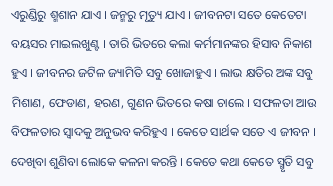ଏରୁଣ୍ଡିରୁ ଶ୍ମଶାନ ଯାଏ । ଜନ୍ମରୁ ମୃତ୍ୟୁ ଯାଏ । ଜୀବନଟା ସତେ କେତେଟା ବୟସର ମାଇଲଖୁଣ୍ଟ । ତାରି ଭିତରେ କଲା କର୍ମମାନଙ୍କର ହିସାବ ନିକାଶ ହୁଏ । ଜୀବନର ଜଟିଳ ଜ୍ୟାମିତି ସବୁ ଖୋଜାହୁଏ । ଲାଭ କ୍ଷତିର ଅଙ୍କ ସବୁ ମିଶାଣ, ଫେଡାଣ, ହରଣ, ଗୁଣନ ଭିତରେ କଷା ଚାଲେ । ସଫଳତା ଆଉ ବିଫଳତାର ସ୍ୱାଦକୁ ଅନୁଭବ କରିହୁଏ । କେତେ ସାର୍ଥକ ସତେ ଏ ଜୀବନ । ଦେଖିବା ଶୁଣିବା ଲୋକେ କଳନା କରନ୍ତି । କେତେ କଥା କେତେ ସ୍ମୃତି ସବୁ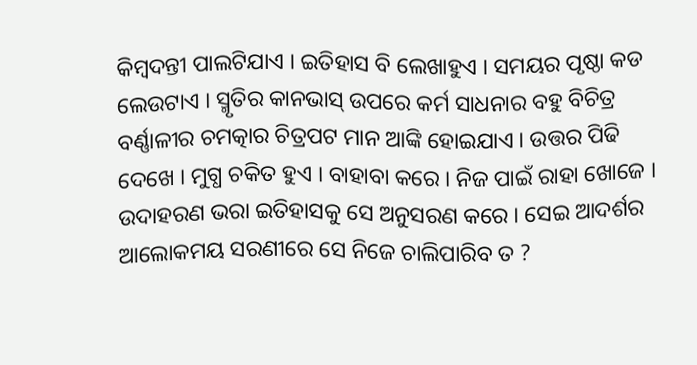କିମ୍ବଦନ୍ତୀ ପାଲଟିଯାଏ । ଇତିହାସ ବି ଲେଖାହୁଏ । ସମୟର ପୃଷ୍ଠା କଡ ଲେଉଟାଏ । ସ୍ମୃତିର କାନଭାସ୍ ଉପରେ କର୍ମ ସାଧନାର ବହୁ ବିଚିତ୍ର ବର୍ଣ୍ଣାଳୀର ଚମତ୍କାର ଚିତ୍ରପଟ ମାନ ଆଙ୍କି ହୋଇଯାଏ । ଉତ୍ତର ପିଢି ଦେଖେ । ମୁଗ୍ଧ ଚକିତ ହୁଏ । ବାହାବା କରେ । ନିଜ ପାଇଁ ରାହା ଖୋଜେ । ଉଦାହରଣ ଭରା ଇତିହାସକୁ ସେ ଅନୁସରଣ କରେ । ସେଇ ଆଦର୍ଶର ଆଲୋକମୟ ସରଣୀରେ ସେ ନିଜେ ଚାଲିପାରିବ ତ ?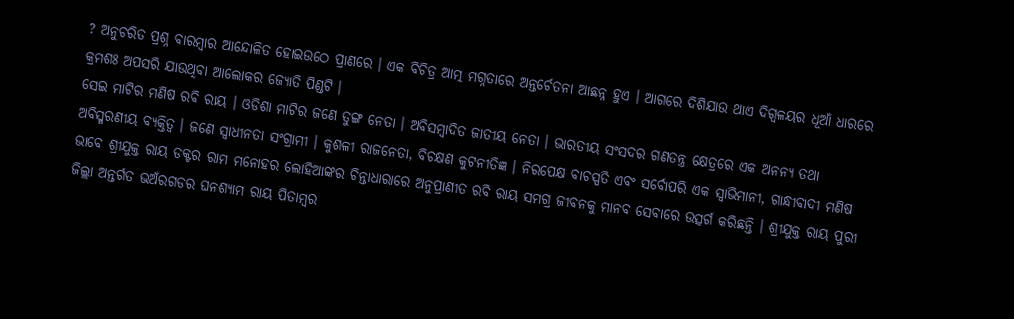? ଅନୁଚରିତ ପ୍ରଶ୍ନ ବାରମ୍ବାର ଆନ୍ଦୋଳିତ ହୋଇଉଠେ ପ୍ରାଣରେ । ଏକ ବିଚିତ୍ର ଆତ୍ମ ମଗ୍ନତାରେ ଅନ୍ତର୍ଚେତନା ଆଛନ୍ନ ହୁଏ । ଆଗରେ ଦିଶିଯାଉ ଥାଏ ଦିଗ୍ବଳୟର ଧୂଆଁ ଧାରରେ କ୍ରମଶଃ ଅପସରି ଯାଉଥିବା ଆଲୋକର ଜ୍ୟୋତି ପିଣ୍ଡଟି ।
ସେଇ ମାଟିର ମଣିଷ ରବି ରାୟ । ଓଡିଶା ମାଟିର ଜଣେ ତୁଙ୍ଗ ନେତା । ଅବିସମ୍ବାଦିତ ଜାତୀୟ ନେତା । ଭାରତୀୟ ସଂସଦର ଗଣତନ୍ତ୍ର କ୍ଷେତ୍ରରେ ଏକ ଅନନ୍ୟ ତଥା ଅବିସ୍ମରଣୀୟ ବ୍ୟକ୍ତିତ୍ୱ । ଜଣେ ସ୍ୱାଧୀନତା ସଂଗ୍ରାମୀ । କୁଶଳୀ ରାଜନେତା, ବିଚକ୍ଷଣ କୁଟନୀତିଜ୍ଞ । ନିରପେକ୍ଷ ବାଚସ୍ପତି ଏବଂ ସର୍ବୋପରି ଏକ ସ୍ୱାଭିମାନୀ, ଗାନ୍ଧୀବାଦୀ ମଣିଷ ଭାବେ ଶ୍ରୀଯୁକ୍ତ ରାୟ ଡକ୍ଟର ରାମ ମନୋହର ଲୋହିଆଙ୍କର ଚିନ୍ତାଧାରାରେ ଅନୁପ୍ରାଣୀତ ରବି ରାୟ ସମଗ୍ର ଜୀବନକୁ ମାନବ ସେବାରେ ଉତ୍ସର୍ଗ କରିଛନ୍ତି । ଶ୍ରୀଯୁକ୍ତ ରାୟ ପୁରୀ ଜିଲ୍ଲା ଅନ୍ତର୍ଗତ ଭଅଁରଗଡର ଘନଶ୍ୟାମ ରାୟ ପିତାମ୍ବର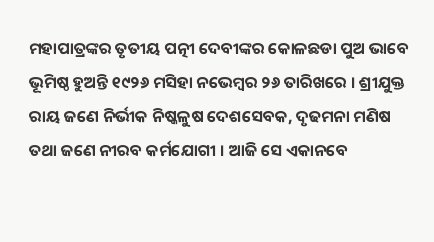ମହାପାତ୍ରଙ୍କର ତୃତୀୟ ପତ୍ନୀ ଦେବୀଙ୍କର କୋଳଛଡା ପୁଅ ଭାବେ ଭୂମିଷ୍ଠ ହୁଅନ୍ତି ୧୯୨୬ ମସିହା ନଭେମ୍ବର ୨୬ ତାରିଖରେ । ଶ୍ରୀଯୁକ୍ତ ରାୟ ଜଣେ ନିର୍ଭୀକ ନିଷ୍କଳୁଷ ଦେଶସେବକ, ଦୃଢମନା ମଣିଷ ତଥା ଜଣେ ନୀରବ କର୍ମଯୋଗୀ । ଆଜି ସେ ଏକାନବେ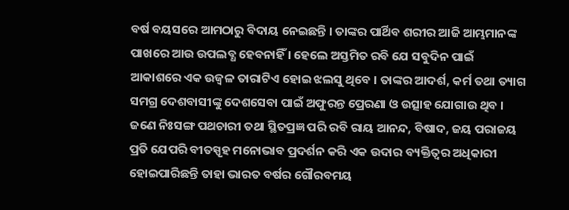ବର୍ଷ ବୟସରେ ଆମଠାରୁ ବିଦାୟ ନେଇଛନ୍ତି । ତାଙ୍କର ପାର୍ଥିବ ଶରୀର ଆଜି ଆମ୍ଭମାନଙ୍କ ପାଖରେ ଆଉ ଉପଲବ୍ଧ ହେବନାହିଁ । ହେଲେ ଅସ୍ତମିତ ରବି ଯେ ସବୁଦିନ ପାଇଁ ଆକାଶରେ ଏକ ଉଜ୍ୱଳ ତାରାଟିଏ ହୋଇ ଝଲସୁ ଥିବେ । ତାଙ୍କର ଆଦର୍ଶ, କର୍ମ ତଥା ତ୍ୟାଗ ସମଗ୍ର ଦେଶବାସୀଙ୍କୁ ଦେଶସେବା ପାଇଁ ଅଫୁରନ୍ତ ପ୍ରେରଣା ଓ ଉତ୍ସାହ ଯୋଗାଉ ଥିବ । ଜଣେ ନିଃସଙ୍ଗ ପଥଚାରୀ ତଥା ସ୍ଥିତପ୍ରଜ୍ଞ ପରି ରବି ରାୟ ଆନନ୍ଦ, ବିଷାଦ, ଜୟ ପରାଜୟ ପ୍ରତି ଯେପରି ବୀତସ୍ପୃହ ମନୋଭାବ ପ୍ରଦର୍ଶନ କରି ଏକ ଉଦାର ବ୍ୟକ୍ତିତ୍ୱର ଅଧିକାରୀ ହୋଇପାରିଛନ୍ତି ତାହା ଭାରତ ବର୍ଷର ଗୌରବମୟ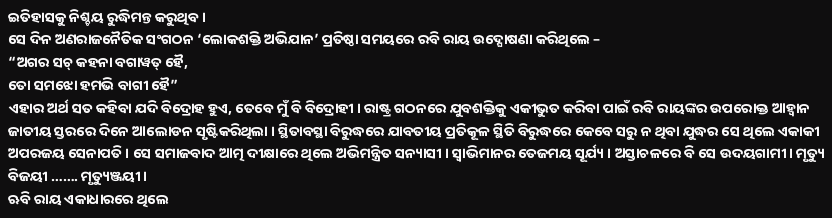ଇତିହାସକୁ ନିଶ୍ଚୟ ରୁଦ୍ଧିମନ୍ତ କରୁଥିବ ।
ସେ ଦିନ ଅଣରାଜନୈତିକ ସଂଗଠନ ‘ଲୋକଶକ୍ତି ଅଭିଯାନ’ ପ୍ରତିଷ୍ଠା ସମୟରେ ରବି ରାୟ ଉଦ୍ଘୋଷଣା କରିଥିଲେ –
“ଅଗର ସଚ୍ କହନା ବଗାୱତ୍ ହୈ,
ତୋ ସମଝୋ ହମଭି ବାଗୀ ହୈ”
ଏହାର ଅର୍ଥ ସତ କହିବା ଯଦି ବିଦ୍ରୋହ ହୁଏ, ତେବେ ମୁଁ ବି ବିଦ୍ରୋହୀ । ରାଷ୍ଟ୍ର ଗଠନରେ ଯୁବଶକ୍ତିକୁ ଏକୀଭୁତ କରିବା ପାଇଁ ରବି ରାୟଙ୍କର ଉପରୋକ୍ତ ଆହ୍ୱାନ ଜାତୀୟ ସ୍ତରରେ ଦିନେ ଆଲୋଡନ ସୃଷ୍ଟିକରିଥିଲା । ସ୍ଥିତାବସ୍ଥା ବିରୁଦ୍ଧରେ ଯାବତୀୟ ପ୍ରତିକୂଳ ସ୍ଥିତି ବିରୁଦ୍ଧରେ କେବେ ସରୁ ନ ଥିବା ଯୁଦ୍ଧର ସେ ଥିଲେ ଏକାକୀ ଅପରଜୟ ସେନାପତି । ସେ ସମାଜବାଦ ଆତ୍ମ ଦୀକ୍ଷାରେ ଥିଲେ ଅଭିମନ୍ତ୍ରିତ ସନ୍ୟାସୀ । ସ୍ୱାଭିମାନର ତେଜମୟ ସୂର୍ଯ୍ୟ । ଅସ୍ତାଚଳରେ ବି ସେ ଉଦୟଗାମୀ । ମୃତ୍ୟୁ ବିଜୟୀ ……. ମୃତ୍ୟୁଞ୍ଜୟୀ ।
ଋବି ରାୟ ଏକାଧାରରେ ଥିଲେ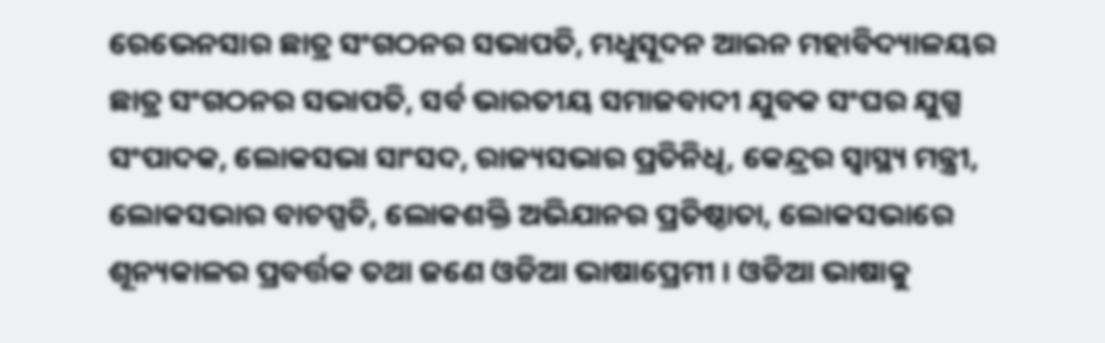ରେଭେନସାର ଛାତ୍ର ସଂଗଠନର ସଭାପତି, ମଧୁସୂଦନ ଆଇନ ମହାବିଦ୍ୟାଳୟର ଛାତ୍ର ସଂଗଠନର ସଭାପତି, ସର୍ବ ଭାରତୀୟ ସମାଜବାଦୀ ଯୁବକ ସଂଘର ଯୁଗ୍ମ ସଂପାଦକ, ଲୋକସଭା ସାଂସଦ, ରାଜ୍ୟସଭାର ପ୍ରତିନିଧି, କେନ୍ଦ୍ରର ସ୍ୱାସ୍ଥ୍ୟ ମନ୍ତ୍ରୀ, ଲୋକସଭାର ବାଚସ୍ପତି, ଲୋକଶକ୍ତି ଅଭିଯାନର ପ୍ରତିଷ୍ଠାତା, ଲୋକସଭାରେ ଶୂନ୍ୟକାଳର ପ୍ରବର୍ତ୍ତକ ତଥା ଜଣେ ଓଡିଆ ଭାଷାପ୍ରେମୀ । ଓଡିଆ ଭାଷାକୁ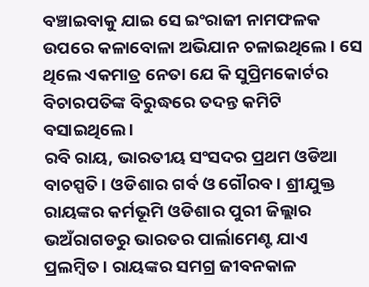ବଞ୍ଚାଇବାକୁ ଯାଇ ସେ ଇଂରାଜୀ ନାମଫଳକ ଉପରେ କଳାବୋଳା ଅଭିଯାନ ଚଳାଇଥିଲେ । ସେ ଥିଲେ ଏକମାତ୍ର ନେତା ଯେ କି ସୁପ୍ରିମକୋର୍ଟର ବିଚାରପତିଙ୍କ ବିରୁଦ୍ଧରେ ତଦନ୍ତ କମିଟି ବସାଇଥିଲେ ।
ରବି ରାୟ, ଭାରତୀୟ ସଂସଦର ପ୍ରଥମ ଓଡିଆ ବାଚସ୍ପତି । ଓଡିଶାର ଗର୍ବ ଓ ଗୌରବ । ଶ୍ରୀଯୁକ୍ତ ରାୟଙ୍କର କର୍ମଭୂମି ଓଡିଶାର ପୁରୀ ଜିଲ୍ଲାର ଭଅଁରାଗଡରୁ ଭାରତର ପାର୍ଲାମେଣ୍ଟ ଯାଏ ପ୍ରଲମ୍ବିତ । ରାୟଙ୍କର ସମଗ୍ର ଜୀବନକାଳ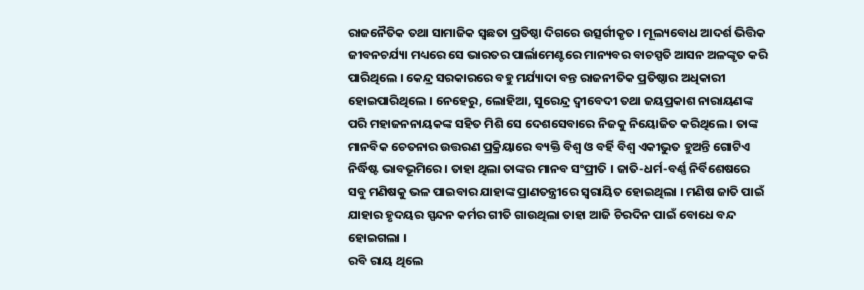ରାଜନୈତିକ ତଥା ସାମାଜିକ ସ୍ୱଛତା ପ୍ରତିଷ୍ଠା ଦିଗରେ ଉତ୍ସର୍ଗୀକୃତ । ମୂଲ୍ୟବୋଧ ଆଦର୍ଶ ଭିତ୍ତିକ ଜୀବନଚର୍ଯ୍ୟା ମଧ୍ୟରେ ସେ ଭାରତର ପାର୍ଲାମେଣ୍ଟରେ ମାନ୍ୟବର ବାଚସ୍ପତି ଆସନ ଅଳଙ୍କୃତ କରି ପାରିଥିଲେ । କେନ୍ଦ୍ର ସରକାରରେ ବହୁ ମର୍ଯ୍ୟାଦା ବନ୍ତ ରାଜନୀତିକ ପ୍ରତିଷ୍ଠାର ଅଧିକାରୀ ହୋଇପାରିଥିଲେ । ନେହେରୁ, ଲୋହିଆ, ସୁରେନ୍ଦ୍ର ଦ୍ୱୀବେଦୀ ତଥା ଜୟପ୍ରକାଶ ନାରାୟଣଙ୍କ ପରି ମହାଜନନାୟକଙ୍କ ସହିତ ମିଶି ସେ ଦେଶସେବାରେ ନିଜକୁ ନିୟୋଜିତ କରିଥିଲେ । ତାଙ୍କ ମାନବିକ ଚେତନାର ଉତ୍ତରଣ ପ୍ରକ୍ରିୟାରେ ବ୍ୟକ୍ତି ବିଶ୍ୱ ଓ ବର୍ହି ବିଶ୍ୱ ଏକୀଭୁତ ହୁଅନ୍ତି ଗୋଟିଏ ନିର୍ଦ୍ଧିଷ୍ଟ ଭାବଭୂମିରେ । ତାହା ଥିଲା ତାଙ୍କର ମାନବ ସଂପ୍ରୀତି । ଜାତି-ଧର୍ମ-ବର୍ଣ୍ଣ ନିର୍ବିଶେଷରେ ସବୁ ମଣିଷକୁ ଭଳ ପାଇବାର ଯାହାଙ୍କ ପ୍ରାଣତନ୍ତ୍ରୀରେ ସ୍ୱରାୟିତ ହୋଇଥିଲା । ମଣିଷ ଜାତି ପାଇଁ ଯାହାର ହୃଦୟର ସ୍ପନ୍ଦନ କର୍ମର ଗୀତି ଗାଉଥିଲା ତାହା ଆଜି ଚିରଦିନ ପାଇଁ ବୋଧେ ବନ୍ଦ ହୋଇଗଲା ।
ରବି ରାୟ ଥିଲେ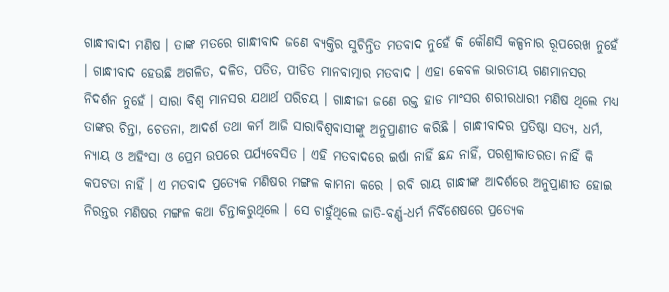ଗାନ୍ଧୀବାଦୀ ମଣିଷ । ତାଙ୍କ ମତରେ ଗାନ୍ଧୀବାଦ ଜଣେ ବ୍ୟକ୍ତିର ସୁଚିନ୍ତିତ ମତବାଦ ନୁହେଁ କି କୌଣସି କଳ୍ପନାର ରୂପରେଖ ନୁହେଁ । ଗାନ୍ଧୀବାଦ ହେଉଛି ଅଗଳିତ, ଦଳିତ, ପତିତ, ପୀଡିତ ମାନବାତ୍ମାର ମତବାଦ । ଏହା କେବଳ ଭାରତୀୟ ଗଣମାନସର ନିଦର୍ଶନ ନୁହେଁ । ସାରା ବିଶ୍ୱ ମାନସର ଯଥାର୍ଥ ପରିଚୟ । ଗାନ୍ଧୀଜୀ ଜଣେ ରକ୍ତ ହାଡ ମାଂସର ଶରୀରଧାରୀ ମଣିଷ ଥିଲେ ମଧ୍ୟ ତାଙ୍କର ଚିନ୍ତା, ଚେତନା, ଆଦର୍ଶ ତଥା କର୍ମ ଆଜି ସାରାବିଶ୍ୱବାସୀଙ୍କୁ ଅନୁପ୍ରାଣୀତ କରିଛି । ଗାନ୍ଧୀବାଦର ପ୍ରତିଷ୍ଠା ସତ୍ୟ, ଧର୍ମ, ନ୍ୟାୟ ଓ ଅହିଂସା ଓ ପ୍ରେମ ଉପରେ ପର୍ଯ୍ୟବେସିତ । ଏହି ମତବାଦରେ ଇର୍ଷା ନାହିଁ ଛନ୍ଦ ନାହିଁ, ପରଶ୍ରୀକାତରତା ନାହିଁ କି କପଟତା ନାହିଁ । ଏ ମତବାଦ ପ୍ରତ୍ୟେକ ମଣିଷର ମଙ୍ଗଳ କାମନା କରେ । ରବି ରାୟ ଗାନ୍ଧୀଙ୍କ ଆଦର୍ଶରେ ଅନୁପ୍ରାଣୀତ ହୋଇ ନିରନ୍ତର ମଣିଷର ମଙ୍ଗଳ କଥା ଚିନ୍ତାକରୁଥିଲେ । ସେ ଚାହୁଁଥିଲେ ଜାତି-ବର୍ଣ୍ଣ-ଧର୍ମ ନିର୍ବିଶେଷରେ ପ୍ରତ୍ୟେକ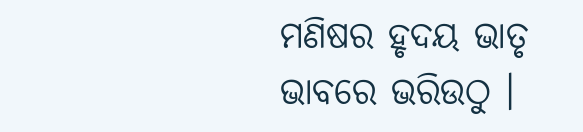ମଣିଷର ହୃଦୟ ଭାତୃ ଭାବରେ ଭରିଉଠୁ ।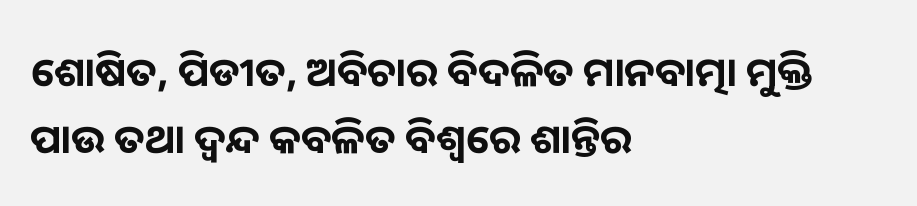ଶୋଷିତ, ପିଡୀତ, ଅବିଚାର ବିଦଳିତ ମାନବାତ୍ମା ମୁକ୍ତି ପାଉ ତଥା ଦ୍ୱନ୍ଦ କବଳିତ ବିଶ୍ୱରେ ଶାନ୍ତିର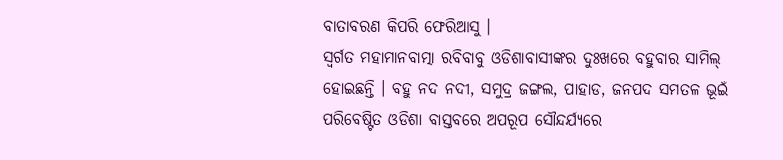ବାତାବରଣ କିପରି ଫେରିଆସୁ ।
ସ୍ୱର୍ଗତ ମହାମାନବାତ୍ମା ରବିବାବୁ ଓଡିଶାବାସୀଙ୍କର ଦୁଃଖରେ ବହୁବାର ସାମିଲ୍ ହୋଇଛନ୍ତି । ବହୁ ନଦ ନଦୀ, ସମୁଦ୍ର ଜଙ୍ଗଲ, ପାହାଡ, ଜନପଦ ସମତଳ ଭୂଇଁ ପରିବେଷ୍ଟିତ ଓଡିଶା ବାସ୍ତବରେ ଅପରୂପ ସୌନ୍ଦର୍ଯ୍ୟରେ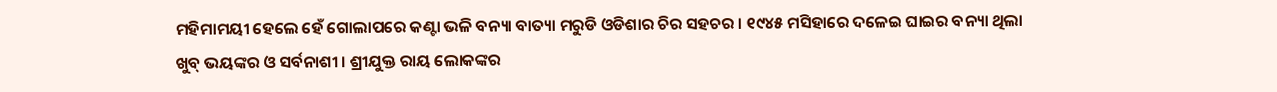ମହିମାମୟୀ ହେଲେ ହେଁ ଗୋଲାପରେ କଣ୍ଟା ଭଳି ବନ୍ୟା ବାତ୍ୟା ମରୁଡି ଓଡିଶାର ଚିର ସହଚର । ୧୯୪୫ ମସିହାରେ ଦଳେଇ ଘାଇର ବନ୍ୟା ଥିଲା ଖୁବ୍ ଭୟଙ୍କର ଓ ସର୍ବନାଶୀ । ଶ୍ରୀଯୁକ୍ତ ରାୟ ଲୋକଙ୍କର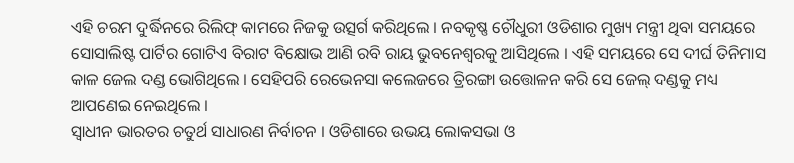ଏହି ଚରମ ଦୁର୍ଦ୍ଧିନରେ ରିଲିଫ୍ କାମରେ ନିଜକୁ ଉତ୍ସର୍ଗ କରିଥିଲେ । ନବକୃଷ୍ଣ ଚୌଧୁରୀ ଓଡିଶାର ମୁଖ୍ୟ ମନ୍ତ୍ରୀ ଥିବା ସମୟରେ ସୋସାଲିଷ୍ଟ ପାର୍ଟିର ଗୋଟିଏ ବିରାଟ ବିକ୍ଷୋଭ ଆଣି ରବି ରାୟ ଭୁବନେଶ୍ୱରକୁ ଆସିଥିଲେ । ଏହି ସମୟରେ ସେ ଦୀର୍ଘ ତିନିମାସ କାଳ ଜେଲ ଦଣ୍ଡ ଭୋଗିଥିଲେ । ସେହିପରି ରେଭେନସା କଲେଜରେ ତ୍ରିରଙ୍ଗା ଉତ୍ତୋଳନ କରି ସେ ଜେଲ୍ ଦଣ୍ଡକୁ ମଧ୍ୟ ଆପଣେଇ ନେଇଥିଲେ ।
ସ୍ୱାଧୀନ ଭାରତର ଚତୁର୍ଥ ସାଧାରଣ ନିର୍ବାଚନ । ଓଡିଶାରେ ଉଭୟ ଲୋକସଭା ଓ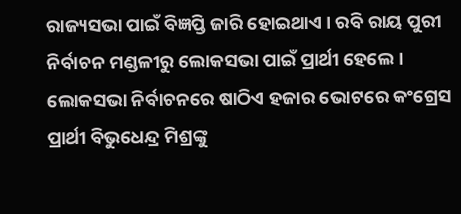ରାଜ୍ୟସଭା ପାଇଁ ବିଜ୍ଞପ୍ତି ଜାରି ହୋଇଥାଏ । ରବି ରାୟ ପୁରୀ ନିର୍ବାଚନ ମଣ୍ଡଳୀରୁ ଲୋକସଭା ପାଇଁ ପ୍ରାର୍ଥୀ ହେଲେ । ଲୋକସଭା ନିର୍ବାଚନରେ ଷାଠିଏ ହଜାର ଭୋଟରେ କଂଗ୍ରେସ ପ୍ରାର୍ଥୀ ବିଭୁଧେନ୍ଦ୍ର ମିଶ୍ରଙ୍କୁ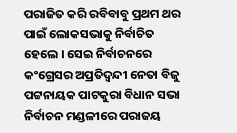ପରାଜିତ କରି ରବିବାବୁ ପ୍ରଥମ ଥର ପାଇଁ ଲୋକସଭାକୁ ନିର୍ବାଚିତ ହେଲେ । ସେଇ ନିର୍ବାଚନରେ କଂଗ୍ରେସର ଅପ୍ରତିଦ୍ୱନ୍ଦୀ ନେତା ବିଜୁ ପଟ୍ଟନାୟକ ପାଟକୁରା ବିଧାନ ସଭା ନିର୍ବାଚନ ମଣ୍ଡଳୀରେ ପରାଜୟ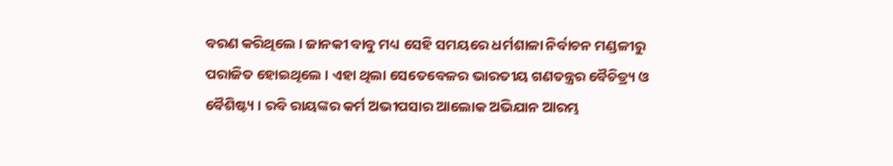ବରଣ କରିଥିଲେ । ଜାନକୀ ବାବୁ ମଧ୍ୟ ସେହି ସମୟରେ ଧର୍ମଶାଳା ନିର୍ବାଚନ ମଣ୍ଡଳୀରୁ ପରାଜିତ ହୋଇଥିଲେ । ଏହା ଥିଲା ସେତେବେଳର ଭାରତୀୟ ଗଣତନ୍ତ୍ରର ବୈଚିତ୍ର୍ୟ ଓ ବୈଶିଷ୍ଟ୍ୟ । ରବି ରାୟଙ୍କର କର୍ମ ଅଭୀପସାର ଆଲୋକ ଅଭିଯାନ ଆରମ୍ଭ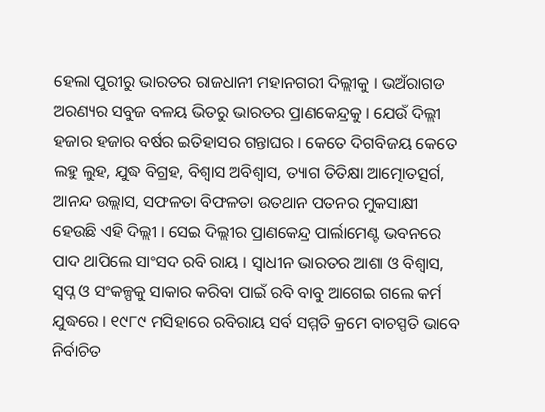ହେଲା ପୁରୀରୁ ଭାରତର ରାଜଧାନୀ ମହାନଗରୀ ଦିଲ୍ଲୀକୁ । ଭଅଁରାଗଡ ଅରଣ୍ୟର ସବୁଜ ବଳୟ ଭିତରୁ ଭାରତର ପ୍ରାଣକେନ୍ଦ୍ରକୁ । ଯେଉଁ ଦିଲ୍ଲୀ ହଜାର ହଜାର ବର୍ଷର ଇତିହାସର ଗନ୍ତାଘର । କେତେ ଦିଗବିଜୟ କେତେ ଲହୁ ଲୁହ, ଯୁଦ୍ଧ ବିଗ୍ରହ, ବିଶ୍ୱାସ ଅବିଶ୍ୱାସ, ତ୍ୟାଗ ତିତିକ୍ଷା ଆତ୍ମୋତତ୍ସର୍ଗ, ଆନନ୍ଦ ଉଲ୍ଲାସ, ସଫଳତା ବିଫଳତା ଉତଥାନ ପତନର ମୁକସାକ୍ଷୀ ହେଉଛି ଏହି ଦିଲ୍ଲୀ । ସେଇ ଦିଲ୍ଲୀର ପ୍ରାଣକେନ୍ଦ୍ର ପାର୍ଲାମେଣ୍ଟ ଭବନରେ ପାଦ ଥାପିଲେ ସାଂସଦ ରବି ରାୟ । ସ୍ୱାଧୀନ ଭାରତର ଆଶା ଓ ବିଶ୍ୱାସ, ସ୍ୱପ୍ନ ଓ ସଂକଳ୍ପକୁ ସାକାର କରିବା ପାଇଁ ରବି ବାବୁ ଆଗେଇ ଗଲେ କର୍ମ ଯୁଦ୍ଧରେ । ୧୯୮୯ ମସିହାରେ ରବିରାୟ ସର୍ବ ସମ୍ମତି କ୍ରମେ ବାଚସ୍ପତି ଭାବେ ନିର୍ବାଚିତ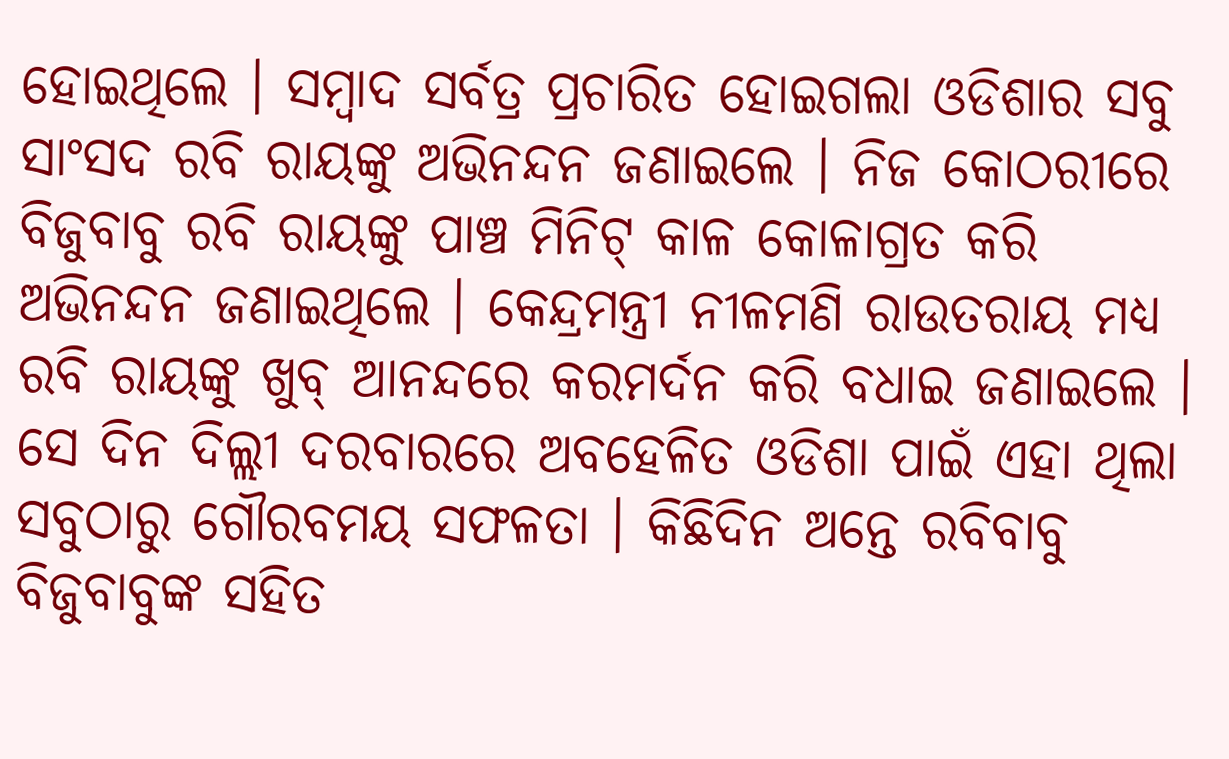ହୋଇଥିଲେ । ସମ୍ବାଦ ସର୍ବତ୍ର ପ୍ରଚାରିତ ହୋଇଗଲା ଓଡିଶାର ସବୁ ସାଂସଦ ରବି ରାୟଙ୍କୁ ଅଭିନନ୍ଦନ ଜଣାଇଲେ । ନିଜ କୋଠରୀରେ ବିଜୁବାବୁ ରବି ରାୟଙ୍କୁ ପାଞ୍ଚ ମିନିଟ୍ କାଳ କୋଳାଗ୍ରତ କରି ଅଭିନନ୍ଦନ ଜଣାଇଥିଲେ । କେନ୍ଦ୍ରମନ୍ତ୍ରୀ ନୀଳମଣି ରାଉତରାୟ ମଧ୍ୟ ରବି ରାୟଙ୍କୁ ଖୁବ୍ ଆନନ୍ଦରେ କରମର୍ଦନ କରି ବଧାଇ ଜଣାଇଲେ । ସେ ଦିନ ଦିଲ୍ଲୀ ଦରବାରରେ ଅବହେଳିତ ଓଡିଶା ପାଇଁ ଏହା ଥିଲା ସବୁଠାରୁ ଗୌରବମୟ ସଫଳତା । କିଛିଦିନ ଅନ୍ତେ ରବିବାବୁ ବିଜୁବାବୁଙ୍କ ସହିତ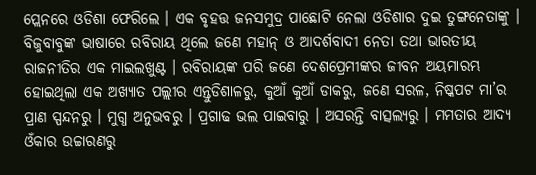ପ୍ଲେନରେ ଓଡିଶା ଫେରିଲେ । ଏକ ବୃହତ୍ତ ଜନସମୁଦ୍ର ପାଛୋଟି ନେଲା ଓଡିଶାର ଦୁଇ ତୁଙ୍ଗନେତାଙ୍କୁ । ବିଜୁବାବୁଙ୍କ ଭାଷାରେ ରବିରାୟ ଥିଲେ ଜଣେ ମହାନ୍ ଓ ଆଦର୍ଶବାଦୀ ନେତା ତଥା ଭାରତୀୟ ରାଜନୀତିର ଏକ ମାଇଲଖୁଣ୍ଟ । ରବିରାୟଙ୍କ ପରି ଜଣେ ଦେଶପ୍ରେମୀଙ୍କର ଜୀବନ ଅୟମାରମ୍ଭ ହୋଇଥିଲା ଏକ ଅଖ୍ୟାତ ପଲ୍ଲୀର ଏନ୍ତୁଡିଶାଳରୁ, କୁଆଁ କୁଆଁ ଡାକରୁ, ଜଣେ ସରଳ, ନିଷ୍କପଟ ମା’ର ପ୍ରାଣ ସ୍ପନ୍ଦନରୁ । ମୁଗ୍ଧ ଅନୁଭବରୁ । ପ୍ରଗାଢ ଭଲ ପାଇବାରୁ । ଅସରନ୍ତି ବାତ୍ସଲ୍ୟରୁ । ମମତାର ଆଦ୍ୟ ଓଁକାର ଉଚ୍ଚାରଣରୁ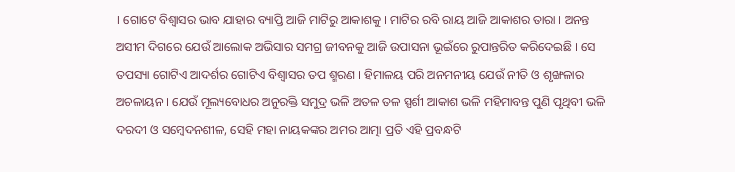। ଗୋଟେ ବିଶ୍ୱାସର ଭାବ ଯାହାର ବ୍ୟାପ୍ତି ଆଜି ମାଟିରୁ ଆକାଶକୁ । ମାଟିର ରବି ରାୟ ଆଜି ଆକାଶର ତାରା । ଅନନ୍ତ ଅସୀମ ଦିଗରେ ଯେଉଁ ଆଲୋକ ଅଭିସାର ସମଗ୍ର ଜୀବନକୁ ଆଜି ଉପାସନା ଭୂଇଁରେ ରୁପାନ୍ତରିତ କରିଦେଇଛି । ସେ ତପସ୍ୟା ଗୋଟିଏ ଆଦର୍ଶର ଗୋଟିଏ ବିଶ୍ୱାସର ତପ ଶ୍ମରଣ । ହିମାଳୟ ପରି ଅନମନୀୟ ଯେଉଁ ନୀତି ଓ ଶୃଙ୍ଖଳାର ଅଚଳାୟନ । ଯେଉଁ ମୂଲ୍ୟବୋଧର ଅନୁରକ୍ତି ସମୁଦ୍ର ଭଳି ଅତଳ ତଳ ସ୍ପର୍ଶୀ ଆକାଶ ଭଳି ମହିମାବନ୍ତ ପୁଣି ପୃଥିବୀ ଭଳି ଦରଦୀ ଓ ସମ୍ବେଦନଶୀଳ, ସେହି ମହା ନାୟକଙ୍କର ଅମର ଆତ୍ମା ପ୍ରତି ଏହି ପ୍ରବନ୍ଧଟି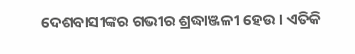ଦେଶବାସୀଙ୍କର ଗଭୀର ଶ୍ରଦ୍ଧାଞ୍ଜଳୀ ହେଉ । ଏତିକି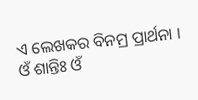ଏ ଲେଖକର ବିନମ୍ର ପ୍ରାର୍ଥନା ।
ଓଁ ଶାନ୍ତିଃ ଓଁ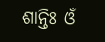ଶାନ୍ତିଃ ଓଁ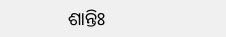ଶାନ୍ତିଃ